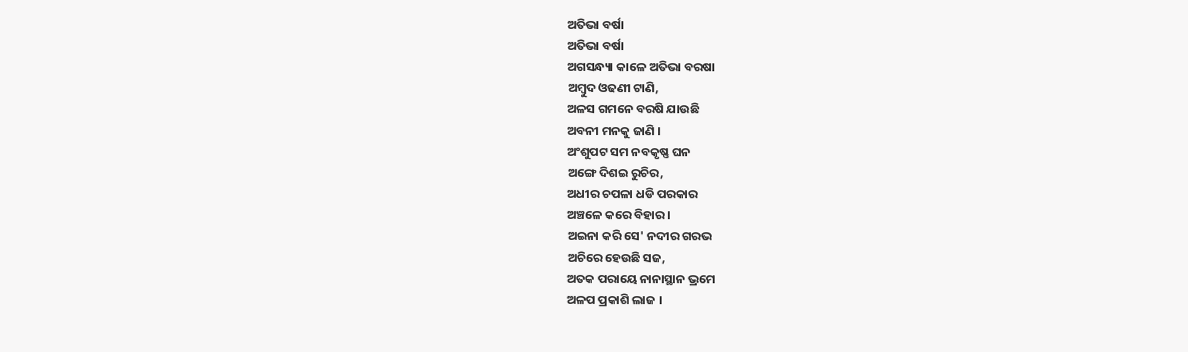ଅତିଭା ବର୍ଷା
ଅତିଭା ବର୍ଷା
ଅଗସନ୍ଧ୍ୟା କାଳେ ଅତିଭା ବରଷା
ଅମ୍ୱୁଦ ଓଢଣୀ ଟାଣି,
ଅଳସ ଗମନେ ବରଷି ଯାଉଛି
ଅବନୀ ମନକୁ ଜାଣି ।
ଅଂଶୁପଟ ସମ ନବକୃଷ୍ଣ ଘନ
ଅଙ୍ଗେ ଦିଶଇ ରୁଚିର,
ଅଧୀର ଚପଳା ଧଡି ପରକାର
ଅଞ୍ଚଳେ କରେ ବିହାର ।
ଅଇନା କରି ସେ' ନଦୀର ଗରଭ
ଅଚିରେ ହେଉଛି ସଜ,
ଅତକ ପରାୟେ ନାନାସ୍ଥାନ ଭ୍ରମେ
ଅଳପ ପ୍ରକାଶି ଲାଜ ।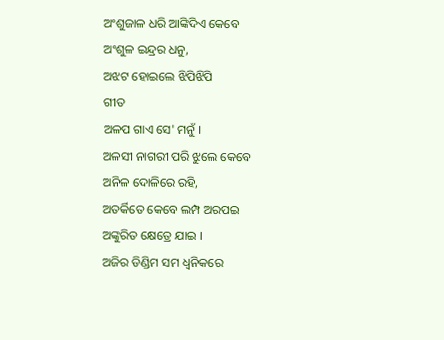ଅଂଶୁଜାଳ ଧରି ଆଙ୍କିଦିଏ କେବେ
ଅଂଶୁଳ ଇନ୍ଦ୍ରର ଧନୁ,
ଅଝଟ ହୋଇଲେ ଝିପିଝିପି
ଗୀତ
ଅଳପ ଗାଏ ସେ' ମନୁଁ ।
ଅଳସୀ ନାଗରୀ ପରି ଝୁଲେ କେବେ
ଅନିଳ ଦୋଳିରେ ରହି,
ଅତର୍କିତେ କେବେ ଲମ୍ପ ଅରପଇ
ଅଙ୍କୁରିତ କ୍ଷେତ୍ରେ ଯାଇ ।
ଅଜିର ଡିଣ୍ଡିମ ସମ ଧ୍ୱନିକରେ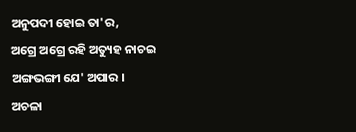ଅନୁପଦୀ ହୋଇ ତା'ର,
ଅଗ୍ରେ ଅଗ୍ରେ ରହି ଅତ୍ୟୁହ ନାଚଇ
ଅଙ୍ଗଭଙ୍ଗୀ ଯେ' ଅପାର ।
ଅଚଳା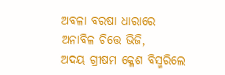ଅବଳା ବରଷା ଧାରାରେ
ଅନାବିଳ ଚିତ୍ତେ ଭିଜି,
ଅଦୟ ଗ୍ରୀଷମ କ୍ଳେଶ ବିସ୍ମରିଲେ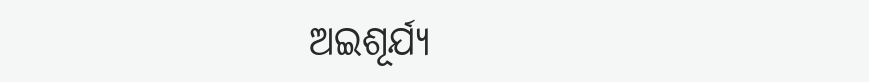ଅଇଶୂର୍ଯ୍ୟ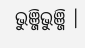ଭୁଞ୍ଜିଭୁଞ୍ଜି ।